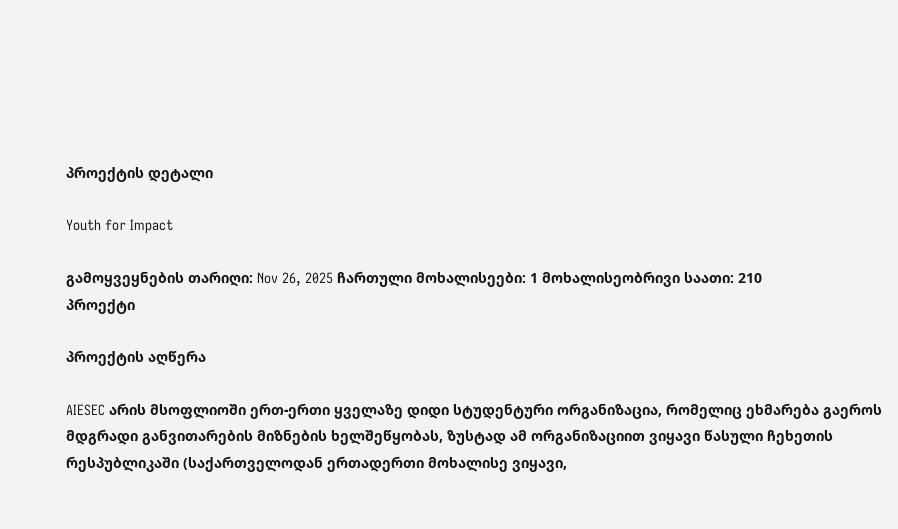პროექტის დეტალი

Youth for Impact

გამოყვეყნების თარიღი: Nov 26, 2025 ჩართული მოხალისეები: 1 მოხალისეობრივი საათი: 210
პროექტი

პროექტის აღწერა

AIESEC არის მსოფლიოში ერთ-ერთი ყველაზე დიდი სტუდენტური ორგანიზაცია, რომელიც ეხმარება გაეროს მდგრადი განვითარების მიზნების ხელშეწყობას, ზუსტად ამ ორგანიზაციით ვიყავი წასული ჩეხეთის რესპუბლიკაში (საქართველოდან ერთადერთი მოხალისე ვიყავი,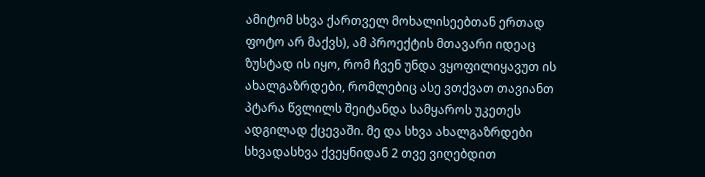ამიტომ სხვა ქართველ მოხალისეებთან ერთად ფოტო არ მაქვს), ამ პროექტის მთავარი იდეაც ზუსტად ის იყო, რომ ჩვენ უნდა ვყოფილიყავუთ ის ახალგაზრდები, რომლებიც ასე ვთქვათ თავიანთ პტარა წვლილს შეიტანდა სამყაროს უკეთეს ადგილად ქცევაში. მე და სხვა ახალგაზრდები სხვადასხვა ქვეყნიდან 2 თვე ვიღებდით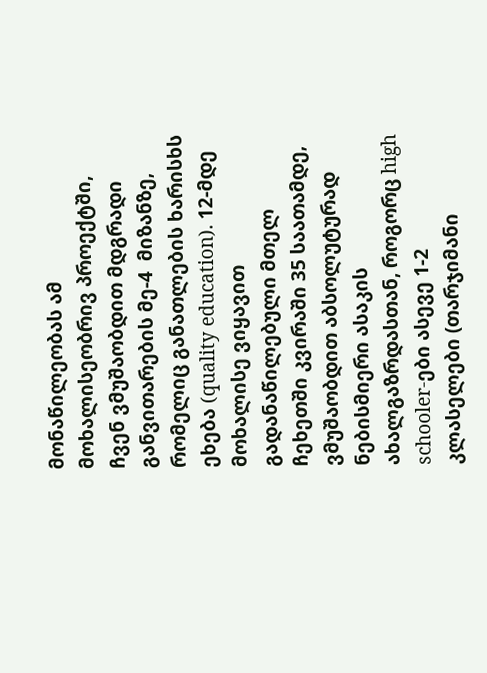მონაწილეობას ამ მოხალისეობრივ პროექტში, ჩვენ ვმუშაობდით მდგრადი განვითარების მე-4  მიზანზე, რომელიც განათლების ხარისხს ეხება (quality education). 12-მდე მოხალისე ვიყავით გადანაწილებული მთელ ჩეხეთში კვირაში 35 საათამდე, ვმუშაობდით აბსოლუტურად ნებისმიერი ასაკის ახალგაზრდასთან, როგორც high schooler-ები ასევე 1-2 კლასელები (თარჯიმანი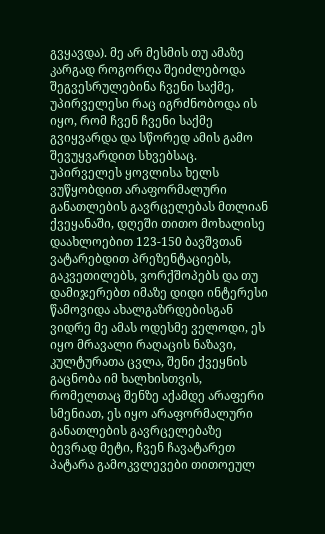გვყავდა). მე არ მესმის თუ ამაზე კარგად როგორღა შეიძლებოდა შეგვესრულებინა ჩვენი საქმე, უპირველესი რაც იგრძნობოდა ის იყო, რომ ჩვენ ჩვენი საქმე გვიყვარდა და სწორედ ამის გამო შევუყვარდით სხვებსაც. უპირველეს ყოვლისა ხელს ვუწყობდით არაფორმალური განათლების გავრცელებას მთლიან ქვეყანაში, დღეში თითო მოხალისე დაახლოებით 123-150 ბავშვთან ვატარებდით პრეზენტაციებს, გაკვეთილებს, ვორქშოპებს და თუ დამიჯერებთ იმაზე დიდი ინტერესი წამოვიდა ახალგაზრდებისგან ვიდრე მე ამას ოდესმე ველოდი, ეს იყო მრავალი რაღაცის ნაზავი, კულტურათა ცვლა, შენი ქვეყნის გაცნობა იმ ხალხისთვის, რომელთაც შენზე აქამდე არაფერი სმენიათ, ეს იყო არაფორმალური განათლების გავრცელებაზე ბევრად მეტი, ჩვენ ჩავატარეთ პატარა გამოკვლევები თითოეულ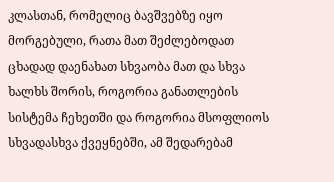კლასთან, რომელიც ბავშვებზე იყო მორგებული, რათა მათ შეძლებოდათ ცხადად დაენახათ სხვაობა მათ და სხვა ხალხს შორის, როგორია განათლების სისტემა ჩეხეთში და როგორია მსოფლიოს სხვადასხვა ქვეყნებში, ამ შედარებამ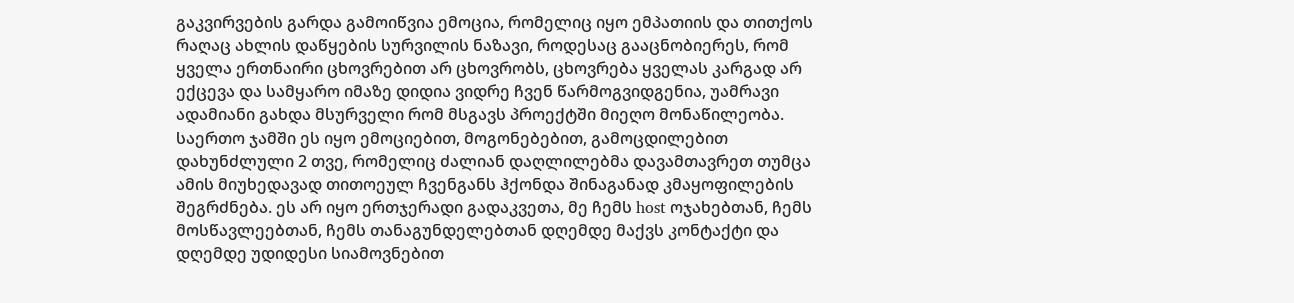გაკვირვების გარდა გამოიწვია ემოცია, რომელიც იყო ემპათიის და თითქოს რაღაც ახლის დაწყების სურვილის ნაზავი, როდესაც გააცნობიერეს, რომ ყველა ერთნაირი ცხოვრებით არ ცხოვრობს, ცხოვრება ყველას კარგად არ ექცევა და სამყარო იმაზე დიდია ვიდრე ჩვენ წარმოგვიდგენია, უამრავი ადამიანი გახდა მსურველი რომ მსგავს პროექტში მიეღო მონაწილეობა. საერთო ჯამში ეს იყო ემოციებით, მოგონებებით, გამოცდილებით დახუნძლული 2 თვე, რომელიც ძალიან დაღლილებმა დავამთავრეთ თუმცა ამის მიუხედავად თითოეულ ჩვენგანს ჰქონდა შინაგანად კმაყოფილების შეგრძნება. ეს არ იყო ერთჯერადი გადაკვეთა, მე ჩემს host ოჯახებთან, ჩემს მოსწავლეებთან, ჩემს თანაგუნდელებთან დღემდე მაქვს კონტაქტი და დღემდე უდიდესი სიამოვნებით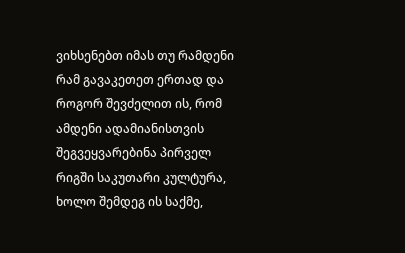ვიხსენებთ იმას თუ რამდენი რამ გავაკეთეთ ერთად და როგორ შევძელით ის, რომ ამდენი ადამიანისთვის შეგვეყვარებინა პირველ რიგში საკუთარი კულტურა, ხოლო შემდეგ ის საქმე,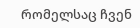რომელსაც ჩვენ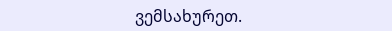ვემსახურეთ.